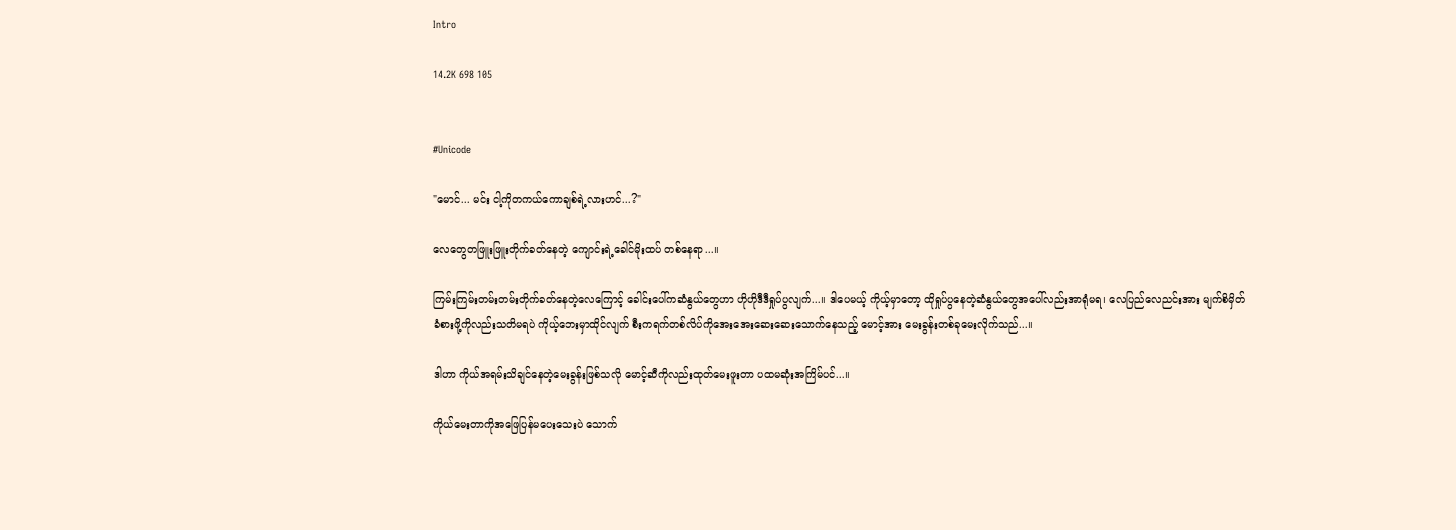Intro

14.2K 698 105


#Unicode

"မောင်... မင်း ငါ့ကိုတကယ်ကောချစ်ရဲ့လားဟင်...?"

လေတွေတဖြူးဖြူးတိုက်ခတ်နေတဲ့ ကျောင်းရဲ့ခေါင်မိုးထပ် တစ်နေရာ...။

ကြမ်းကြမ်းတမ်းတမ်းတိုက်ခတ်နေတဲ့လေကြောင့် ခေါင်းပေါ်ကဆံနွယ်တွေဟာ ဟိုဟိုဒီဒီရှုပ်ပွလျက်...။ ဒါပေမယ့် ကိုယ့်မှာတော့ ထိုရှုပ်ပွနေတဲ့ဆံနွယ်တွေအပေါ်လည်းအာရုံမရ၊ လေပြည်‌လေညင်းအား မျက်စိမှိတ်ခံစားဖို့ကိုလည်းသတိမရပဲ ကိုယ့်ဘေးမှာထိုင်လျက် စီးကရက်တစ်လိပ်ကိုအေးအေးဆေးဆေးသောက်နေသည့် မောင့်အား မေးခွန်းတစ်ခုမေးလိုက်သည်...။

ဒါဟာ ကိုယ်အရမ်းသိချင်နေတဲ့မေးခွန်းဖြစ်သလို မောင့်ဆီကိုလည်းထုတ်မေးဖူးတာ ပထမဆုံးအကြိမ်ပင်...။

ကိုယ်မေးတာကိုအဖြေပြန်မပေးသေးပဲ သောက်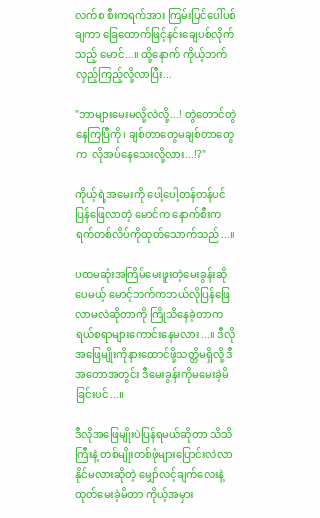လက်စ စီးကရက်အား ‌ကြမ်းပြင်ပေါ်ပစ်ချကာ ခြေထောက်ဖြင့်နင်းချေပစ်လိုက်သည့် မောင်...။ ထို့နောက် ကိုယ့်ဘက်လှည့်ကြည့်လို့လာပြီး...

"ဘာများမေးမလို့လဲလို့...! တွဲတောင်တွဲနေကြပြီကို၊ ချစ်တာတွေမချစ်တာတွေက  လိုအပ်နေသေးလို့လား...!?"

ကိုယ့်ရဲ့အမေးကို ပေါ့ပေါ့တန်တန်ပင်ပြန်ဖြေလာတဲ့ မောင်က နောက်စီးကရက်တစ်လိပ်ကိုထုတ်သောက်သည်...။

ပထမဆုံးအကြိမ်မေးဖူးတဲ့မေးခွန်းဆိုပေမယ့် မောင့်ဘက်ကဘယ်လိုပြန်ဖြေလာမလဲဆိုတာကို ကြိုသိနေခဲ့တာက ရယ်စရာများကောင်းနေမလား...။ ဒီလိုအဖြေမျိုးကိုနားထောင်ဖို့သတ္တိမရှိလို့ ဒီအတောအတွင်း ဒီမေးခွန်းကိုမမေးခဲ့မိခြင်းပင်...။

ဒီလိုအဖြေမျိုးပဲပြန်ရမယ်ဆိုတာ သိသိကြီးနဲ့ တစ်မျိုးတစ်ဖုံများပြောင်းလဲလာနိုင်မလားဆိုတဲ့ မျှော်လင့်ချက်လေးနဲ့ထုတ်မေးခဲ့မိတာ ကိုယ့်အမှား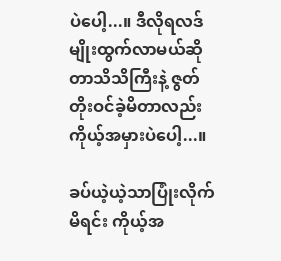ပဲပေါ့...။ ဒီလိုရလဒ်မျိုးထွက်လာမယ်ဆိုတာသိသိကြီးနဲ့ ဇွတ်တိုးဝင်ခဲ့မိတာလည်း ကိုယ့်အမှားပဲပေါ့...။

ခပ်ယဲ့ယဲ့သာပြုံးလိုက်မိရင်း ကိုယ့်အ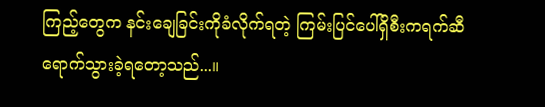ကြည့်တွေက နင်းချေခြင်းကိုခံလိုက်ရတဲ့ ကြမ်းပြင်ပေါ်ရှိစီးကရက်ဆီရောက်သွားခဲ့ရတော့သည်...။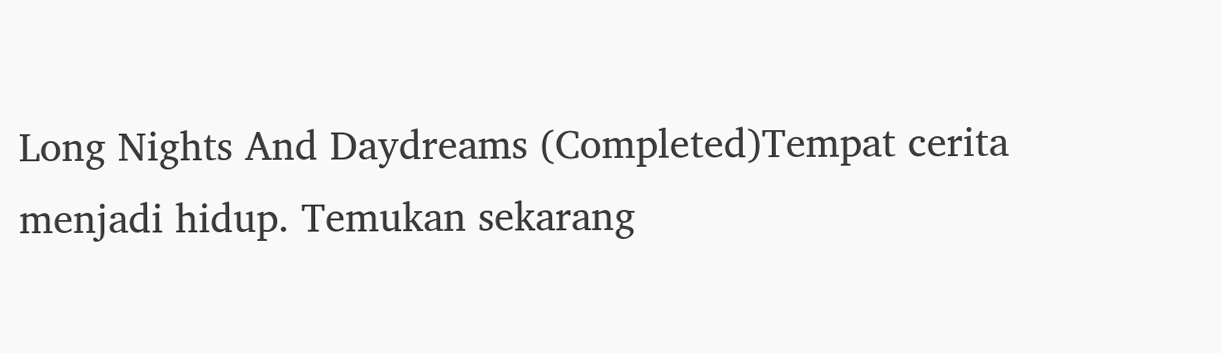Long Nights And Daydreams (Completed)Tempat cerita menjadi hidup. Temukan sekarang